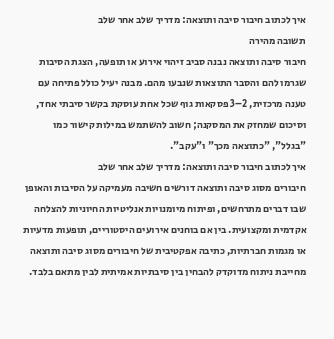איך לכתוב חיבור סיבה ותוצאה: מדריך שלב אחר שלב
תשובה מהירה
חיבור סיבה ותוצאה נבנה סביב זיהוי אירוע או תופעה, הצגת הסיבות שגרמו להם והסבר התוצאות שנבעו מהם. מבנה יעיל כולל פתיחה עם טענה מרכזית, 2–3 פסקאות גוף שכל אחת עוסקת בקשר סיבתי אחד, וסיכום שמחזק את המסקנה; חשוב להשתמש במילות קישור כמו "בגלל", "כתוצאה מכך" ו"עקב".
איך לכתוב חיבור סיבה ותוצאה: מדריך שלב אחר שלב
חיבורים מסוג סיבה ותוצאה דורשים חשיבה מעמיקה על הסיבות והאופן שבו דברים מתרחשים, ופיתוח מיומנויות אנליטיות החיוניות להצלחה אקדמית ומקצועית. בין אם בוחנים אירועים היסטוריים, תופעות מדעיות או מגמות חברתיות, כתיבה אפקטיבית של חיבורים מסוג סיבה ותוצאה מחייבת ניתוח מדוקדק להבחין בין סיבתיות אמיתית לבין מתאם בלבד.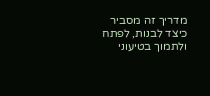מדריך זה מסביר כיצד לבנות, לפתח ולתמוך בטיעוני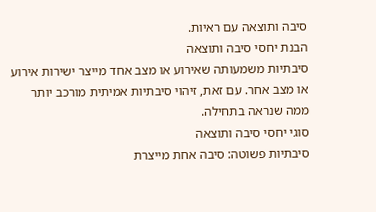סיבה ותוצאה עם ראיות.
הבנת יחסי סיבה ותוצאה
סיבתיות משמעותה שאירוע או מצב אחד מייצר ישירות אירוע או מצב אחר. עם זאת, זיהוי סיבתיות אמיתית מורכב יותר ממה שנראה בתחילה.
סוגי יחסי סיבה ותוצאה
סיבתיות פשוטה: סיבה אחת מייצרת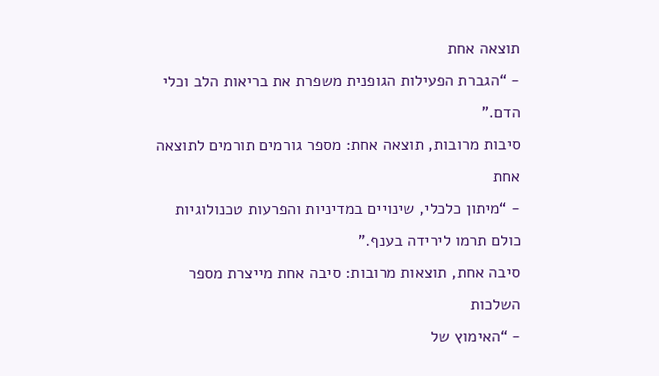תוצאה אחת
- “הגברת הפעילות הגופנית משפרת את בריאות הלב וכלי הדם.”
סיבות מרובות, תוצאה אחת: מספר גורמים תורמים לתוצאה אחת
- “מיתון כלכלי, שינויים במדיניות והפרעות טכנולוגיות כולם תרמו לירידה בענף.”
סיבה אחת, תוצאות מרובות: סיבה אחת מייצרת מספר השלכות
- “האימוץ של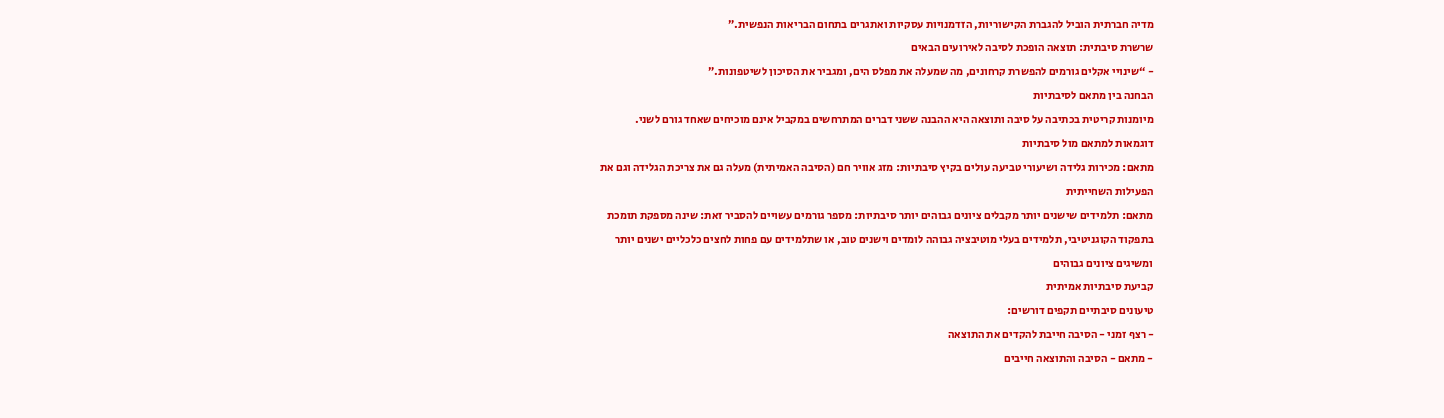מדיה חברתית הוביל להגברת הקישוריות, הזדמנויות עסקיות ואתגרים בתחום הבריאות הנפשית.”
שרשרת סיבתית: תוצאה הופכת לסיבה לאירועים הבאים
- “שינויי אקלים גורמים להפשרת קרחונים, מה שמעלה את מפלס הים, ומגביר את הסיכון לשיטפונות.”
הבחנה בין מתאם לסיבתיות
מיומנות קריטית בכתיבה על סיבה ותוצאה היא ההבנה ששני דברים המתרחשים במקביל אינם מוכיחים שאחד גורם לשני.
דוגמאות למתאם מול סיבתיות
מתאם: מכירות גלידה ושיעורי טביעה עולים בקיץ סיבתיות: מזג אוויר חם (הסיבה האמיתית) מעלה גם את צריכת הגלידה וגם את הפעילות השחייתית
מתאם: תלמידים שישנים יותר מקבלים ציונים גבוהים יותר סיבתיות: מספר גורמים עשויים להסביר זאת: שינה מספקת תומכת בתפקוד הקוגניטיבי, תלמידים בעלי מוטיבציה גבוהה לומדים וישנים טוב, או שתלמידים עם פחות לחצים כלכליים ישנים יותר ומשיגים ציונים גבוהים
קביעת סיבתיות אמיתית
טיעונים סיבתיים תקפים דורשים:
- רצף זמני - הסיבה חייבת להקדים את התוצאה
- מתאם - הסיבה והתוצאה חייבים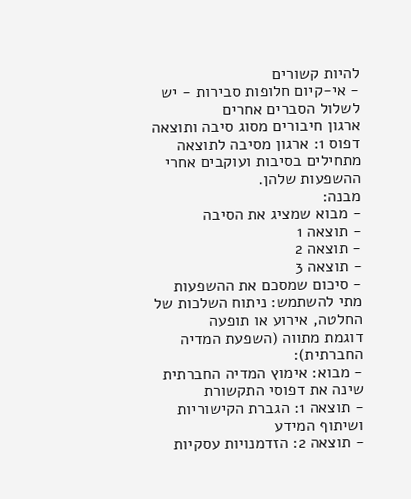להיות קשורים
- אי-קיום חלופות סבירות - יש לשלול הסברים אחרים
ארגון חיבורים מסוג סיבה ותוצאה
דפוס 1: ארגון מסיבה לתוצאה
מתחילים בסיבות ועוקבים אחרי ההשפעות שלהן.
מבנה:
- מבוא שמציג את הסיבה
- תוצאה 1
- תוצאה 2
- תוצאה 3
- סיכום שמסכם את ההשפעות
מתי להשתמש: ניתוח השלכות של החלטה, אירוע או תופעה
דוגמת מתווה (השפעת המדיה החברתית):
- מבוא: אימוץ המדיה החברתית שינה את דפוסי התקשורת
- תוצאה 1: הגברת הקישוריות ושיתוף המידע
- תוצאה 2: הזדמנויות עסקיות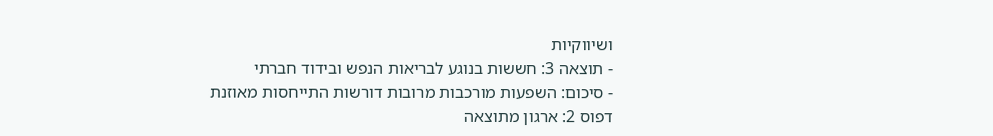ושיווקיות
- תוצאה 3: חששות בנוגע לבריאות הנפש ובידוד חברתי
- סיכום: השפעות מורכבות מרובות דורשות התייחסות מאוזנת
דפוס 2: ארגון מתוצאה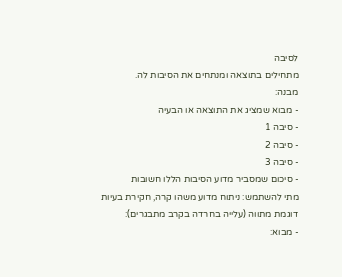לסיבה
מתחילים בתוצאה ומנתחים את הסיבות לה.
מבנה:
- מבוא שמציג את התוצאה או הבעיה
- סיבה 1
- סיבה 2
- סיבה 3
- סיכום שמסביר מדוע הסיבות הללו חשובות
מתי להשתמש: ניתוח מדוע משהו קרה, חקירת בעיות
דוגמת מתווה (עלייה בחרדה בקרב מתבגרים):
- מבוא: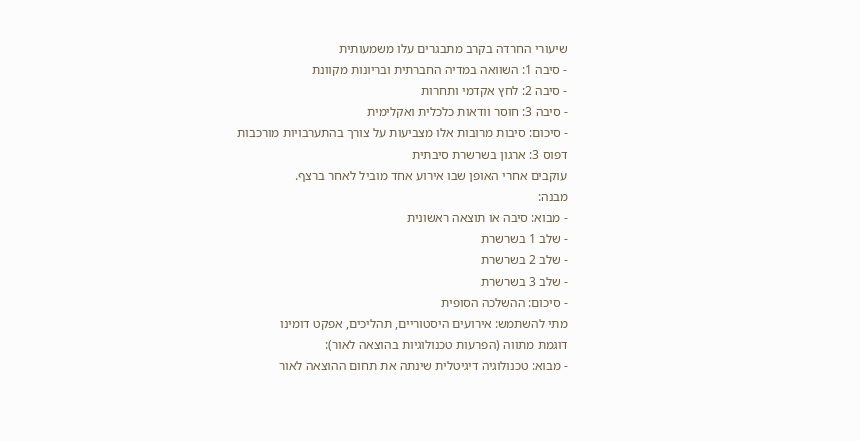שיעורי החרדה בקרב מתבגרים עלו משמעותית
- סיבה 1: השוואה במדיה החברתית ובריונות מקוונת
- סיבה 2: לחץ אקדמי ותחרות
- סיבה 3: חוסר וודאות כלכלית ואקלימית
- סיכום: סיבות מרובות אלו מצביעות על צורך בהתערבויות מורכבות
דפוס 3: ארגון בשרשרת סיבתית
עוקבים אחרי האופן שבו אירוע אחד מוביל לאחר ברצף.
מבנה:
- מבוא: סיבה או תוצאה ראשונית
- שלב 1 בשרשרת
- שלב 2 בשרשרת
- שלב 3 בשרשרת
- סיכום: ההשלכה הסופית
מתי להשתמש: אירועים היסטוריים, תהליכים, אפקט דומינו
דוגמת מתווה (הפרעות טכנולוגיות בהוצאה לאור):
- מבוא: טכנולוגיה דיגיטלית שינתה את תחום ההוצאה לאור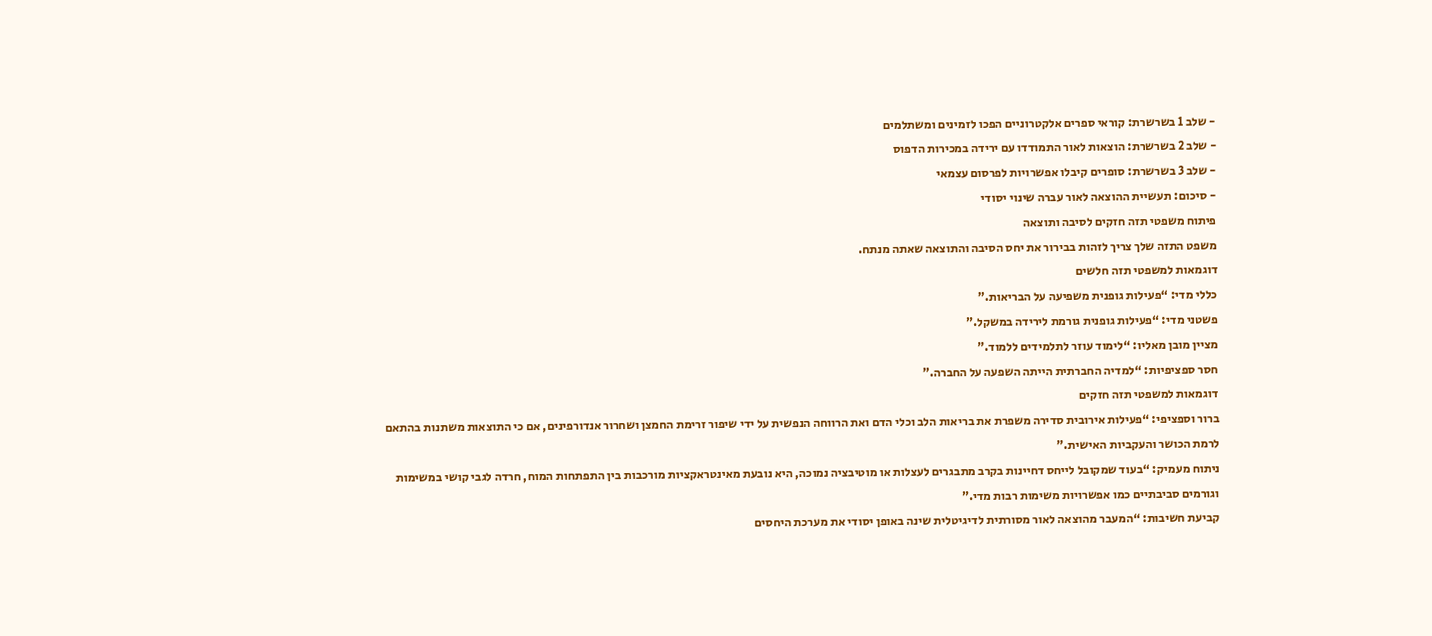- שלב 1 בשרשרת: קוראי ספרים אלקטרוניים הפכו לזמינים ומשתלמים
- שלב 2 בשרשרת: הוצאות לאור התמודדו עם ירידה במכירות הדפוס
- שלב 3 בשרשרת: סופרים קיבלו אפשרויות לפרסום עצמאי
- סיכום: תעשיית ההוצאה לאור עברה שינוי יסודי
פיתוח משפטי תזה חזקים לסיבה ותוצאה
משפט התזה שלך צריך לזהות בבירור את יחס הסיבה והתוצאה שאתה מנתח.
דוגמאות למשפטי תזה חלשים
כללי מדי: “פעילות גופנית משפיעה על הבריאות.”
פשטני מדי: “פעילות גופנית גורמת לירידה במשקל.”
מציין מובן מאליו: “לימוד עוזר לתלמידים ללמוד.”
חסר ספציפיות: “למדיה החברתית הייתה השפעה על החברה.”
דוגמאות למשפטי תזה חזקים
ברור וספציפי: “פעילות אירובית סדירה משפרת את בריאות הלב וכלי הדם ואת הרווחה הנפשית על ידי שיפור זרימת החמצן ושחרור אנדורפינים, אם כי התוצאות משתנות בהתאם לרמת הכושר והעקביות האישית.”
ניתוח מעמיק: “בעוד שמקובל לייחס דחיינות בקרב מתבגרים לעצלות או מוטיבציה נמוכה, היא נובעת מאינטראקציות מורכבות בין התפתחות המוח, חרדה לגבי קושי במשימות וגורמים סביבתיים כמו אפשרויות משימות רבות מדי.”
קביעת חשיבות: “המעבר מהוצאה לאור מסורתית לדיגיטלית שינה באופן יסודי את מערכת היחסים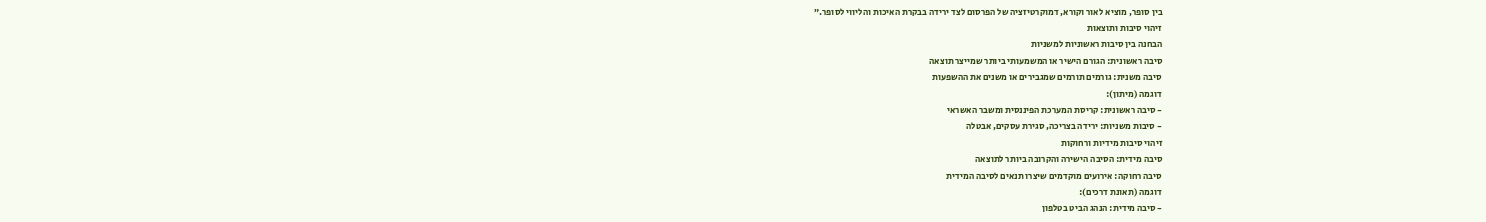בין סופר, מוציא לאור וקורא, דמוקרטיזציה של הפרסום לצד ירידה בבקרת האיכות והליווי לסופר.”
זיהוי סיבות ותוצאות
הבחנה בין סיבות ראשוניות למשניות
סיבה ראשונית: הגורם הישיר או המשמעותי ביותר שמייצר תוצאה
סיבה משנית: גורמים תורמים שמגבירים או משנים את ההשפעות
דוגמה (מיתון):
- סיבה ראשונית: קריסת המערכת הפיננסית ומשבר האשראי
- סיבות משניות: ירידה בצריכה, סגירת עסקים, אבטלה
זיהוי סיבות מידיות ורחוקות
סיבה מידית: הסיבה הישירה והקרובה ביותר לתוצאה
סיבה רחוקה: אירועים מוקדמים שיצרו תנאים לסיבה המידית
דוגמה (תאונת דרכים):
- סיבה מידית: הנהג הביט בטלפון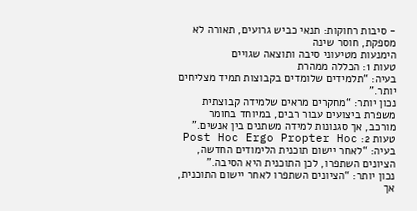- סיבות רחוקות: תנאי כביש גרועים, תאורה לא מספקת, חוסר שינה
הימנעות מטיעוני סיבה ותוצאה שגויים
טעות 1: הכללה ממהרת
בעיה: “תלמידים שלומדים בקבוצות תמיד מצליחים יותר.”
נכון יותר: “מחקרים מראים שלמידה קבוצתית משפרת ביצועים עבור רבים, במיוחד בחומר מורכב, אך סגנונות למידה משתנים בין אנשים.”
טעות 2: Post Hoc Ergo Propter Hoc
בעיה: “לאחר יישום תוכנית הלימודים החדשה, הציונים השתפרו, לכן התוכנית היא הסיבה.”
נכון יותר: “הציונים השתפרו לאחר יישום התוכנית, אך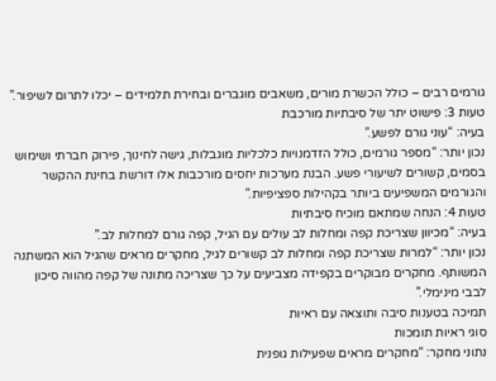גורמים רבים – כולל הכשרת מורים, משאבים מוגברים ובחירת תלמידים – יכלו לתרום לשיפור.”
טעות 3: פישוט יתר של סיבתיות מורכבת
בעיה: “עוני גורם לפשע.”
נכון יותר: “מספר גורמים, כולל הזדמנויות כלכליות מוגבלות, גישה לחינוך, פירוק חברתי ושימוש בסמים, קשורים לשיעורי פשע. הבנת מערכות יחסים מורכבות אלו דורשת בחינת ההקשר והגורמים המשפיעים ביותר בקהילות ספציפיות.”
טעות 4: הנחה שמתאם מוכיח סיבתיות
בעיה: “מכיוון שצריכת קפה ומחלות לב עולים עם הגיל, קפה גורם למחלות לב.”
נכון יותר: “למרות שצריכת קפה ומחלות לב קשורים לגיל, מחקרים מראים שהגיל הוא המשתנה המשותף. מחקרים מבוקרים בקפידה מצביעים על כך שצריכה מתונה של קפה מהווה סיכון לבבי מינימלי.”
תמיכה בטענות סיבה ותוצאה עם ראיות
סוגי ראיות תומכות
נתוני מחקר: “מחקרים מראים שפעילות גופנית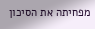מפחיתה את הסיכון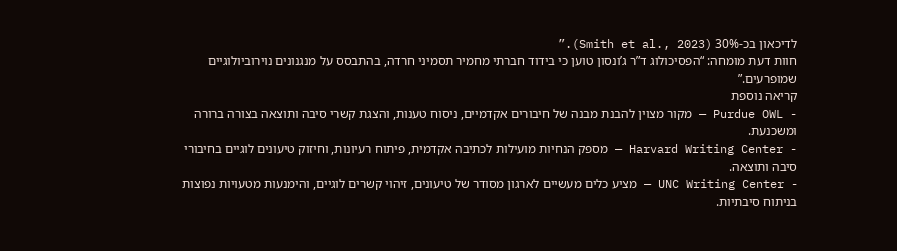לדיכאון בכ-30% (Smith et al., 2023).”
חוות דעת מומחה: “הפסיכולוג ד”ר ג’ונסון טוען כי בידוד חברתי מחמיר תסמיני חרדה, בהתבסס על מנגנונים נוירוביולוגיים שמופרעים.”
קריאה נוספת
- Purdue OWL — מקור מצוין להבנת מבנה של חיבורים אקדמיים, ניסוח טענות, והצגת קשרי סיבה ותוצאה בצורה ברורה ומשכנעת.
- Harvard Writing Center — מספק הנחיות מועילות לכתיבה אקדמית, פיתוח רעיונות, וחיזוק טיעונים לוגיים בחיבורי סיבה ותוצאה.
- UNC Writing Center — מציע כלים מעשיים לארגון מסודר של טיעונים, זיהוי קשרים לוגיים, והימנעות מטעויות נפוצות בניתוח סיבתיות.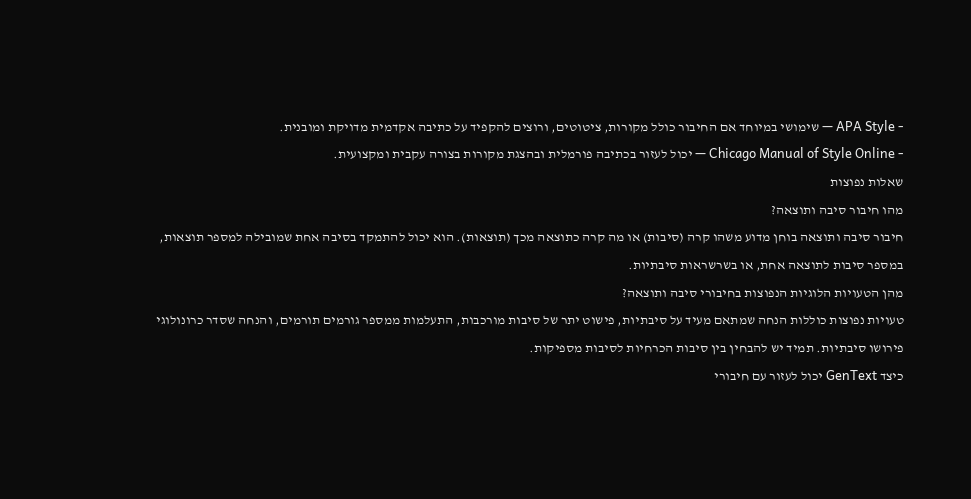- APA Style — שימושי במיוחד אם החיבור כולל מקורות, ציטוטים, ורוצים להקפיד על כתיבה אקדמית מדויקת ומובנית.
- Chicago Manual of Style Online — יכול לעזור בכתיבה פורמלית ובהצגת מקורות בצורה עקבית ומקצועית.
שאלות נפוצות
מהו חיבור סיבה ותוצאה?
חיבור סיבה ותוצאה בוחן מדוע משהו קרה (סיבות) או מה קרה כתוצאה מכך (תוצאות). הוא יכול להתמקד בסיבה אחת שמובילה למספר תוצאות, במספר סיבות לתוצאה אחת, או בשרשראות סיבתיות.
מהן הטעויות הלוגיות הנפוצות בחיבורי סיבה ותוצאה?
טעויות נפוצות כוללות הנחה שמתאם מעיד על סיבתיות, פישוט יתר של סיבות מורכבות, התעלמות ממספר גורמים תורמים, והנחה שסדר כרונולוגי פירושו סיבתיות. תמיד יש להבחין בין סיבות הכרחיות לסיבות מספיקות.
כיצד GenText יכול לעזור עם חיבורי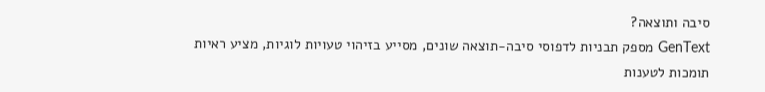סיבה ותוצאה?
GenText מספק תבניות לדפוסי סיבה-תוצאה שונים, מסייע בזיהוי טעויות לוגיות, מציע ראיות תומכות לטענות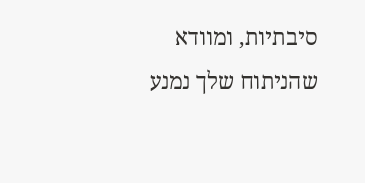סיבתיות, ומוודא שהניתוח שלך נמנע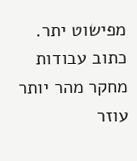מפישוט יתר.
כתוב עבודות מחקר מהר יותר
עוזר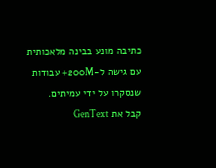כתיבה מונע בבינה מלאכותית עם גישה ל-200M+ עבודות שנסקרו על ידי עמיתים.
קבל את GenText